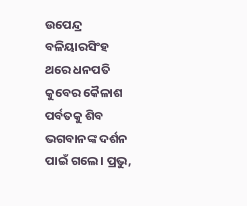ଉପେନ୍ଦ୍ର ବଳିୟାରସିଂହ
ଥରେ ଧନପତି କୁବେର କୈଳାଶ ପର୍ବତକୁ ଶିବ ଭଗବାନଙ୍କ ଦର୍ଶନ ପାଇଁ ଗଲେ। ପ୍ରଭୁ,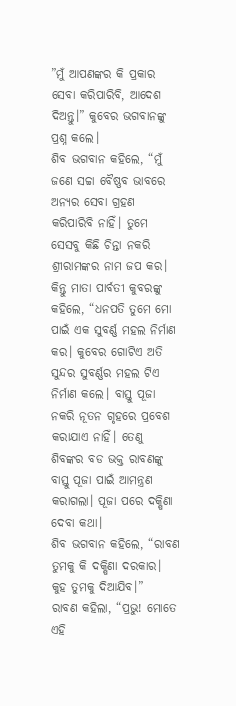”ମୁଁ ଆପଣଙ୍କର କି ପ୍ରକାର ସେବା କରିପାରିବି, ଆଦେଶ ଦିଅନ୍ତୁ।” କୁବେର ଭଗବାନଙ୍କୁ ପ୍ରଶ୍ନ କଲେ।
ଶିବ ଭଗବାନ କହିଲେ, “ମୁଁ ଜଣେ ସଚ୍ଚା ବୈଷ୍ଣବ ଭାବରେ ଅନ୍ୟର ସେବା ଗ୍ରହଣ କରିପାରିବି ନାହିଁ। ତୁମେ ସେସବୁ କିଛି ଚିନ୍ତା ନକରି ଶ୍ରୀରାମଙ୍କର ନାମ ଜପ କର। କିନ୍ତୁ ମାତା ପାର୍ବତୀ କୁବରଙ୍କୁ କହିଲେ, “ଧନପତି ତୁମେ ମୋ ପାଇଁ ଏକ ସୁବର୍ଣ୍ଣ ମହଲ ନିର୍ମାଣ କର। କୁବେର ଗୋଟିଏ ଅତି ସୁନ୍ଦର ସୁବର୍ଣ୍ଣର ମହଲ ଟିଏ ନିର୍ମାଣ କଲେ। ବାସ୍ତୁ ପୂଜା ନକରି ନୂତନ ଗୃହରେ ପ୍ରବେଶ କରାଯାଏ ନାହିଁ। ତେଣୁ ଶିବଙ୍କର ବଡ ଭକ୍ତ ରାବଣଙ୍କୁ ବାସ୍ତୁ ପୂଜା ପାଇଁ ଆମନ୍ତ୍ରଣ କରାଗଲା। ପୂଜା ପରେ ଦକ୍ଷିଣା ଦେବା କଥା।
ଶିବ ଭଗବାନ କହିଲେ, “ରାବଣ ତୁମକୁ କି ଦକ୍ଷିଣା ଦରକାର। କୁହ ତୁମକୁ ଦିଆଯିବ।”
ରାବଣ କହିଲା, “ପ୍ରଭୁ! ମୋତେ ଏହି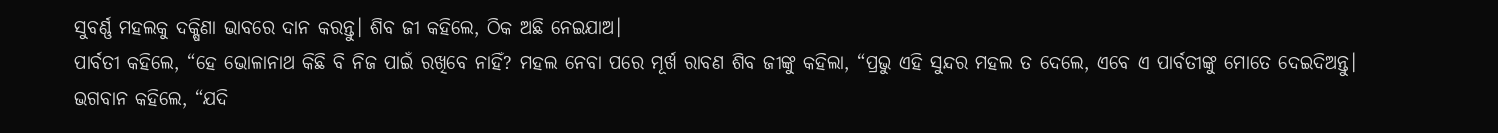ସୁବର୍ଣ୍ଣ ମହଲକୁ ଦକ୍ଷିଣା ଭାବରେ ଦାନ କରନ୍ତୁ। ଶିବ ଜୀ କହିଲେ, ଠିକ ଅଛି ନେଇଯାଅ।
ପାର୍ବତୀ କହିଲେ, “ହେ ଭୋଳାନାଥ କିଛି ବି ନିଜ ପାଇଁ ରଖିବେ ନାହିଁ? ମହଲ ନେବା ପରେ ମୂର୍ଖ ରାବଣ ଶିବ ଜୀଙ୍କୁ କହିଲା, “ପ୍ରଭୁ ଏହି ସୁନ୍ଦର ମହଲ ତ ଦେଲେ, ଏବେ ଏ ପାର୍ବତୀଙ୍କୁ ମୋତେ ଦେଇଦିଅନ୍ତୁ।
ଭଗବାନ କହିଲେ, “ଯଦି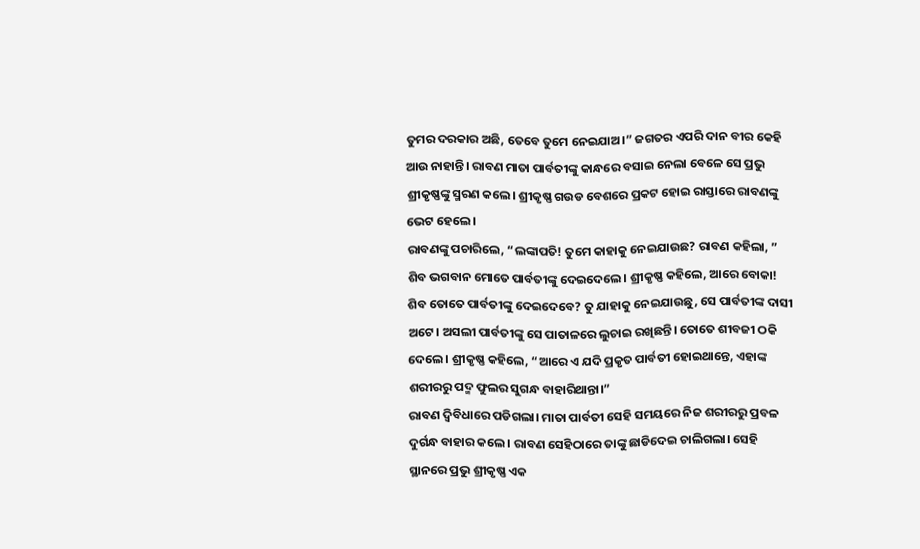ତୁମର ଦରକାର ଅଛି, ତେବେ ତୁମେ ନେଇଯାଅ।” ଜଗତର ଏପରି ଦାନ ବୀର କେହି ଆଉ ନାହାନ୍ତି। ରାବଣ ମାତା ପାର୍ବତୀଙ୍କୁ କାନ୍ଧରେ ବସାଇ ନେଲା ବେଳେ ସେ ପ୍ରଭୁ ଶ୍ରୀକୃଷ୍ଣଙ୍କୁ ସ୍ମରଣ କଲେ। ଶ୍ରୀକୃଷ୍ଣ ଗଉଡ ବେଶରେ ପ୍ରକଟ ହୋଇ ରାସ୍ତାରେ ରାବଣଙ୍କୁ ଭେଟ ହେଲେ।
ରାବଣଙ୍କୁ ପଚାରିଲେ, “ଲଙ୍କାପତି! ତୁମେ କାହାକୁ ନେଇଯାଉଛ? ରାବଣ କହିଲା, ” ଶିବ ଭଗବାନ ମୋତେ ପାର୍ବତୀଙ୍କୁ ଦେଇଦେଲେ। ଶ୍ରୀକୃଷ୍ଣ କହିଲେ, ଆରେ ବୋକା! ଶିବ ତୋତେ ପାର୍ବତୀଙ୍କୁ ଦେଇଦେବେ? ତୁ ଯାହାକୁ ନେଇଯାଉଛୁ, ସେ ପାର୍ବତୀଙ୍କ ଦାସୀ ଅଟେ। ଅସଲୀ ପାର୍ବତୀଙ୍କୁ ସେ ପାତାଳରେ ଲୁଚାଇ ରଖିଛନ୍ତି। ତୋତେ ଶୀବଜୀ ଠକି ଦେଲେ। ଶ୍ରୀକୃଷ୍ଣ କହିଲେ, “ଆରେ ଏ ଯଦି ପ୍ରକୃତ ପାର୍ବତୀ ହୋଇଥାନ୍ତେ, ଏହାଙ୍କ ଶରୀରରୁ ପଦ୍ମ ଫୁଲର ସୁଗନ୍ଧ ବାହାରିଥାନ୍ତା।”
ରାବଣ ଦ୍ଵିବିଧାରେ ପଡିଗଲା। ମାତା ପାର୍ବତୀ ସେହି ସମୟରେ ନିଜ ଶରୀରରୁ ପ୍ରବଳ ଦୁର୍ଗନ୍ଧ ବାହାର କଲେ। ରାବଣ ସେହିଠାରେ ତାଙ୍କୁ ଛାଡିଦେଇ ଚାଲିଗଲା। ସେହି ସ୍ଥାନରେ ପ୍ରଭୁ ଶ୍ରୀକୃଷ୍ଣ ଏକ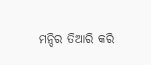ମନ୍ଦିର ତିଆରି କରି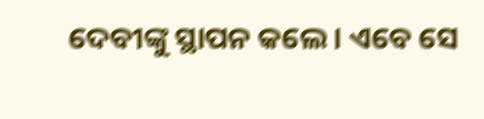ଦେବୀଙ୍କୁ ସ୍ଥାପନ କଲେ। ଏବେ ସେ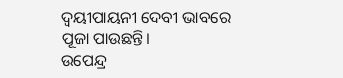ଦ୍ଵୟୀପାୟନୀ ଦେବୀ ଭାବରେ ପୂଜା ପାଉଛନ୍ତି।
ଉପେନ୍ଦ୍ର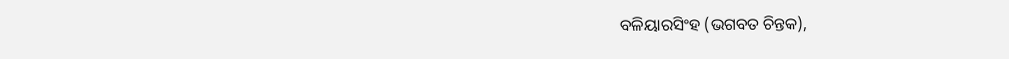ବଳିୟାରସିଂହ (ଭଗବତ ଚିନ୍ତକ),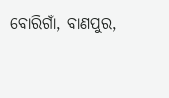ବୋରିଗାଁ, ବାଣପୁର,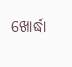ଖୋର୍ଦ୍ଧା